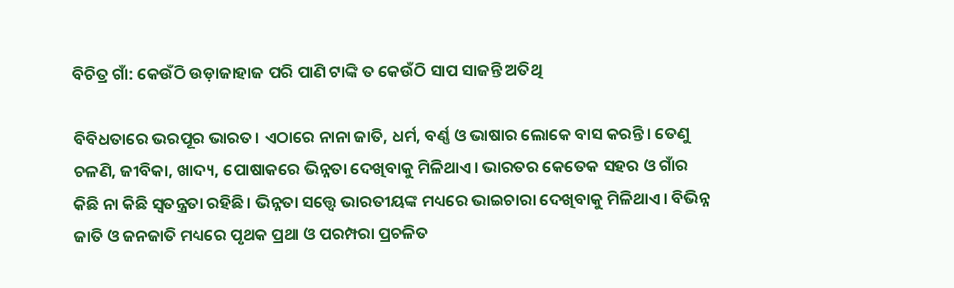ବିଚିତ୍ର ଗାଁ: କେଉଁଠି ଉଡ଼ାଜାହାଜ ପରି ପାଣି ଟାଙ୍କି ତ କେଉଁଠି ସାପ ସାଜନ୍ତି ଅତିଥି

ବିବିଧତାରେ ଭରପୂର ଭାରତ। ଏଠାରେ ନାନା ଜାତି, ଧର୍ମ, ବର୍ଣ୍ଣ ଓ ଭାଷାର ଲୋକେ ବାସ କରନ୍ତି। ତେଣୁ ଚଳଣି, ଜୀବିକା, ଖାଦ୍ୟ, ପୋଷାକରେ ଭିନ୍ନତା ଦେଖିବାକୁ ମିଳିଥାଏ। ଭାରତର କେତେକ ସହର ଓ ଗାଁର କିଛି ନା କିଛି ସ୍ୱତନ୍ତ୍ରତା ରହିଛି। ଭିନ୍ନତା ସତ୍ତ୍ୱେ ଭାରତୀୟଙ୍କ ମଧ୍ୟରେ ଭାଇଚାରା ଦେଖିବାକୁ ମିଳିଥାଏ। ବିଭିନ୍ନ ଜାତି ଓ ଜନଜାତି ମଧ୍ୟରେ ପୃଥକ ପ୍ରଥା ଓ ପରମ୍ପରା ପ୍ରଚଳିତ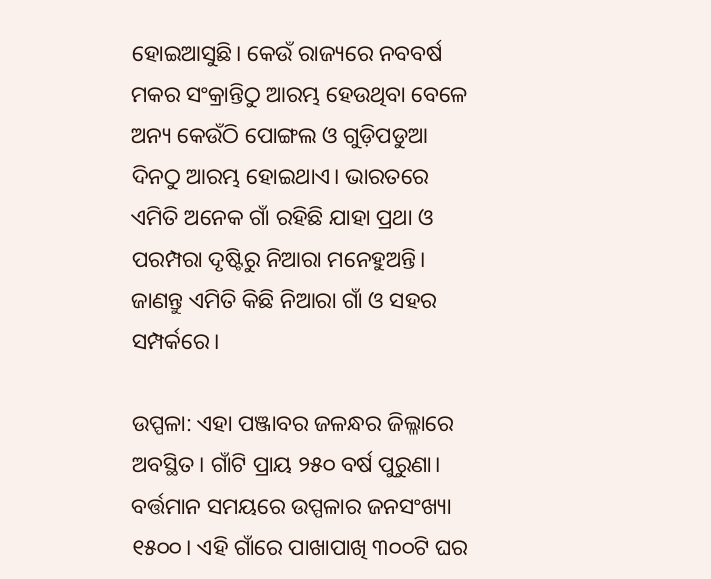ହୋଇଆସୁଛି। କେଉଁ ରାଜ୍ୟରେ ନବବର୍ଷ ମକର ସଂକ୍ରାନ୍ତିଠୁ ଆରମ୍ଭ ହେଉଥିବା ବେଳେ ଅନ୍ୟ କେଉଁଠି ପୋଙ୍ଗଲ ଓ ଗୁଡ଼ିପଡୁଆ ଦିନଠୁ ଆରମ୍ଭ ହୋଇଥାଏ। ଭାରତରେ ଏମିତି ଅନେକ ଗାଁ ରହିଛି ଯାହା ପ୍ରଥା ଓ ପରମ୍ପରା ଦୃଷ୍ଟିରୁ ନିଆରା ମନେହୁଅନ୍ତି। ଜାଣନ୍ତୁ ଏମିତି କିଛି ନିଆରା ଗାଁ ଓ ସହର ସମ୍ପର୍କରେ।

ଉପ୍ପଳା: ଏହା ପଞ୍ଜାବର ଜଳନ୍ଧର ଜିଲ୍ଳାରେ ଅବସ୍ଥିତ। ଗାଁଟି ପ୍ରାୟ ୨୫୦ ବର୍ଷ ପୁରୁଣା। ବର୍ତ୍ତମାନ ସମୟରେ ଉପ୍ପଳାର ଜନସଂଖ୍ୟା ୧୫୦୦। ଏହି ଗାଁରେ ପାଖାପାଖି ୩୦୦ଟି ଘର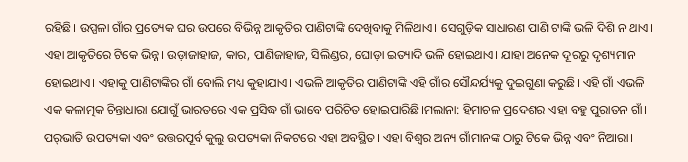ରହିଛି। ଉପ୍ପଳା ଗାଁର ପ୍ରତ୍ୟେକ ଘର ଉପରେ ବିଭିନ୍ନ ଆକୃତିର ପାଣିଟାଙ୍କି ଦେଖିବାକୁ ମିଳିଥାଏ। ସେଗୁଡ଼ିକ ସାଧାରଣ ପାଣି ଟାଙ୍କି ଭଳି ଦିଶି ନ ଥାଏ। ଏହା ଆକୃତିରେ ଟିକେ ଭିନ୍ନ। ଉଡ଼ାଜାହାଜ, କାର, ପାଣିଜାହାଜ, ସିଲିଣ୍ଡର, ଘୋଡ଼ା ଇତ୍ୟାଦି ଭଳି ହୋଇଥାଏ। ଯାହା ଅନେକ ଦୂରରୁ ଦୃଶ୍ୟମାନ ହୋଇଥାଏ। ଏହାକୁ ପାଣିଟାଙ୍କିର ଗାଁ ବୋଲି ମଧ୍ୟ କୁହାଯାଏ। ଏଭଳି ଆକୃତିର ପାଣିଟାଙ୍କି ଏହି ଗାଁର ସୌନ୍ଦର୍ଯ୍ୟକୁ ଦୁଇଗୁଣା କରୁଛି। ଏହି ଗାଁ ଏଭଳି ଏକ କଳାତ୍ମକ ଚିନ୍ତାଧାରା ଯୋଗୁଁ ଭାରତରେ ଏକ ପ୍ରସିଦ୍ଧ ଗାଁ ଭାବେ ପରିଚିତ ହୋଇପାରିଛି।ମଲାନା: ହିମାଚଳ ପ୍ରଦେଶର ଏହା ବହୁ ପୁରାତନ ଗାଁ। ପର୍‌ଭାତି ଉପତ୍ୟକା ଏବଂ ଉତ୍ତରପୂର୍ବ କୁଲୁ ଉପତ୍ୟକା ନିକଟରେ ଏହା ଅବସ୍ଥିତ। ଏହା ବିଶ୍ୱର ଅନ୍ୟ ଗାଁମାନଙ୍କ ଠାରୁ ଟିକେ ଭିନ୍ନ ଏବଂ ନିଆରା।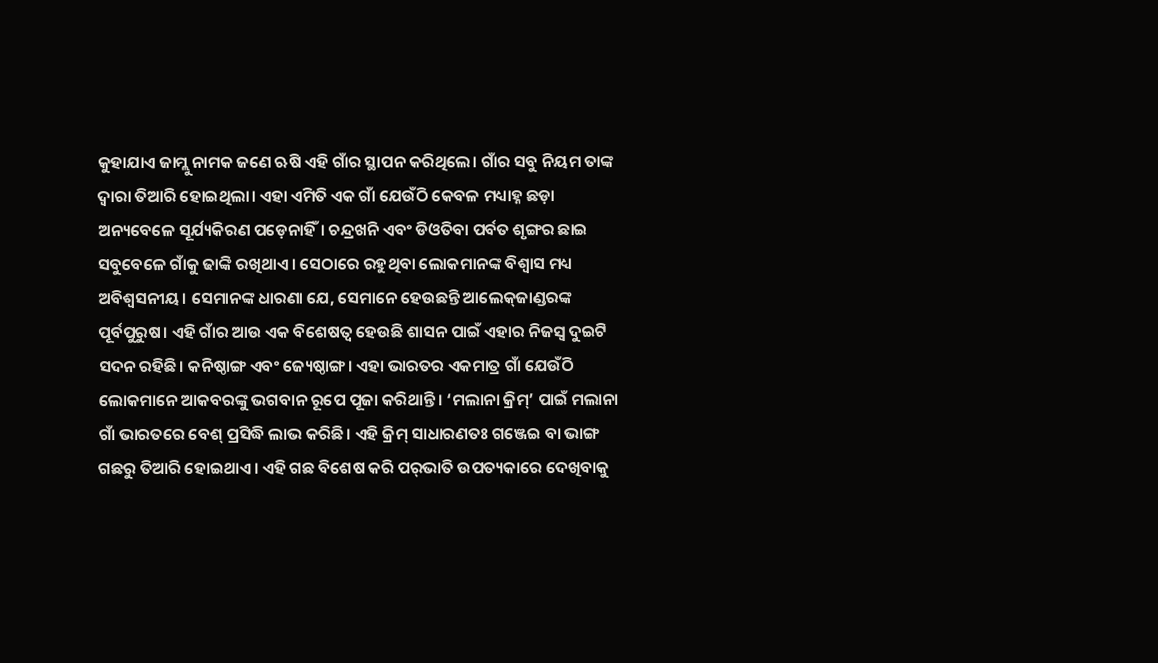କୁହାଯାଏ ଜାମ୍ଲୁ ନାମକ ଜଣେ ଋଷି ଏହି ଗାଁର ସ୍ଥାପନ କରିଥିଲେ। ଗାଁର ସବୁ ନିୟମ ତାଙ୍କ ଦ୍ୱାରା ତିଆରି ହୋଇଥିଲା। ଏହା ଏମିତି ଏକ ଗାଁ ଯେଉଁଠି କେବଳ ମଧ୍ୟାହ୍ନ ଛଡ଼ା ଅନ୍ୟବେଳେ ସୂର୍ଯ୍ୟକିରଣ ପଡ଼େନାହିଁ। ଚନ୍ଦ୍ରଖନି ଏବଂ ଡିଓତିବା ପର୍ବତ ଶୃଙ୍ଗର ଛାଇ ସବୁବେଳେ ଗାଁକୁ ଢାଙ୍କି ରଖିଥାଏ। ସେଠାରେ ରହୁଥିବା ଲୋକମାନଙ୍କ ବିଶ୍ୱାସ ମଧ୍ୟ ଅବିଶ୍ୱସନୀୟ। ସେମାନଙ୍କ ଧାରଣା ଯେ, ସେମାନେ ହେଉଛନ୍ତି ଆଲେକ୍‌ଜାଣ୍ଡରଙ୍କ ପୂର୍ବପୁରୁଷ। ଏହି ଗାଁର ଆଉ ଏକ ବିଶେଷତ୍ୱ ହେଉଛି ଶାସନ ପାଇଁ ଏହାର ନିଜସ୍ୱ ଦୁଇଟି ସଦନ ରହିଛି। କନିଷ୍ଠାଙ୍ଗ ଏବଂ ଜ୍ୟେଷ୍ଠାଙ୍ଗ। ଏହା ଭାରତର ଏକମାତ୍ର ଗାଁ ଯେଉଁଠି ଲୋକମାନେ ଆକବରଙ୍କୁ ଭଗବାନ ରୂପେ ପୂଜା କରିଥାନ୍ତି। ‘ମଲାନା କ୍ରିମ୍‌’ ପାଇଁ ମଲାନା ଗାଁ ଭାରତରେ ବେଶ୍‌ ପ୍ରସିଦ୍ଧି ଲାଭ କରିଛି। ଏହି କ୍ରିମ୍‌ ସାଧାରଣତଃ ଗଞ୍ଜେଇ ବା ଭାଙ୍ଗ ଗଛରୁ ତିଆରି ହୋଇଥାଏ। ଏହି ଗଛ ବିଶେଷ କରି ପର୍‌ଭାତି ଉପତ୍ୟକାରେ ଦେଖିବାକୁ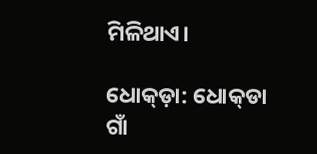ମିଳିଥାଏ।

ଧୋକ୍‌ଡ଼ା: ଧୋକ୍‌ଡା ଗାଁ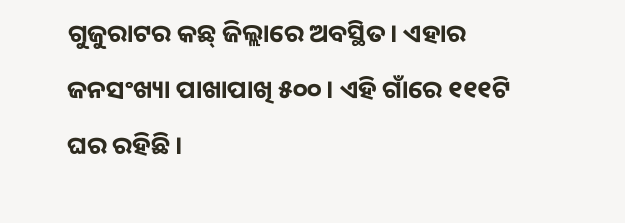ଗୁଜୁରାଟର କଛ୍‌ ଜିଲ୍ଲାରେ ଅବସ୍ଥିତ। ଏହାର ଜନସଂଖ୍ୟା ପାଖାପାଖି ୫୦୦। ଏହି ଗାଁରେ ୧୧୧ଟି ଘର ରହିଛି।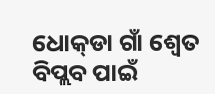ଧୋକ୍‌ଡା ଗାଁ ଶ୍ୱେତ ବିପ୍ଲବ ପାଇଁ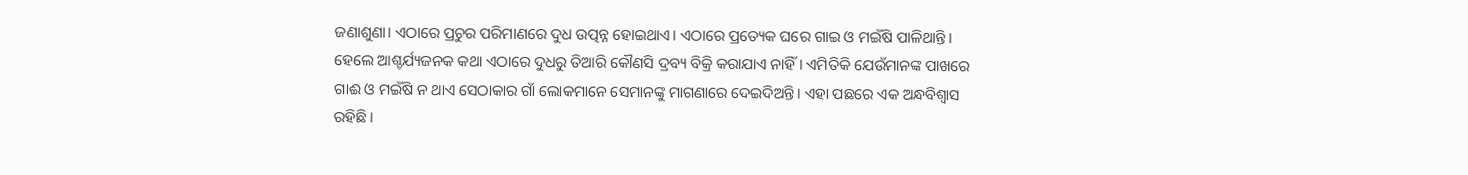ଜଣାଶୁଣା। ଏଠାରେ ପ୍ରଚୁର ପରିମାଣରେ ଦୁଧ ଉତ୍ପନ୍ନ ହୋଇଥାଏ। ଏଠାରେ ପ୍ରତ୍ୟେକ ଘରେ ଗାଇ ଓ ମଇଁଷି ପାଳିଥାନ୍ତି। ହେଲେ ଆଶ୍ଚର୍ଯ୍ୟଜନକ କଥା ଏଠାରେ ଦୁଧରୁ ତିଆରି କୌଣସି ଦ୍ରବ୍ୟ ବିକ୍ରି କରାଯାଏ ନାହିଁ। ଏମିତିକି ଯେଉଁମାନଙ୍କ ପାଖରେ ଗାଈ ଓ ମଇଁଷି ନ ଥାଏ ସେଠାକାର ଗାଁ ଲୋକମାନେ ସେମାନଙ୍କୁ ମାଗଣାରେ ଦେଇଦିଅନ୍ତି। ଏହା ପଛରେ ଏକ ଅନ୍ଧବିଶ୍ୱାସ ରହିଛି।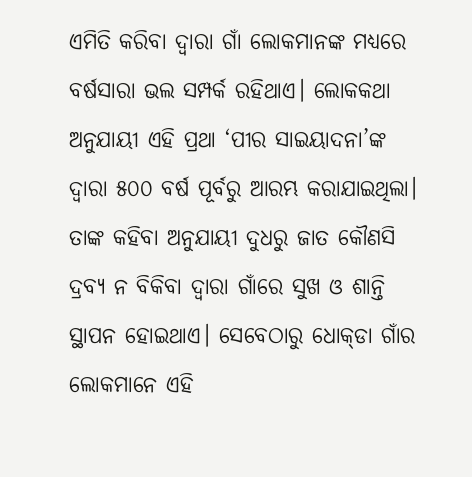ଏମିତି କରିବା ଦ୍ୱାରା ଗାଁ ଲୋକମାନଙ୍କ ମଧ୍ୟରେ ବର୍ଷସାରା ଭଲ ସମ୍ପର୍କ ରହିଥାଏ। ଲୋକକଥା ଅନୁଯାୟୀ ଏହି ପ୍ରଥା ‘ପୀର ସାଇୟାଦନା’ଙ୍କ ଦ୍ୱାରା ୫୦୦ ବର୍ଷ ପୂର୍ବରୁ ଆରମ୍ଭ କରାଯାଇଥିଲା। ତାଙ୍କ କହିବା ଅନୁଯାୟୀ ଦୁଧରୁ ଜାତ କୌଣସି ଦ୍ରବ୍ୟ ନ ବିକିବା ଦ୍ୱାରା ଗାଁରେ ସୁଖ ଓ ଶାନ୍ତି ସ୍ଥାପନ ହୋଇଥାଏ। ସେବେଠାରୁ ଧୋକ୍‌ଡା ଗାଁର ଲୋକମାନେ ଏହି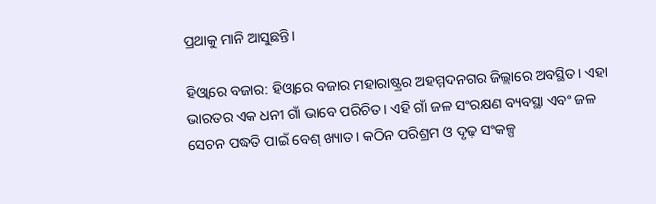ପ୍ରଥାକୁ ମାନି ଆସୁଛନ୍ତି।

ହିଓ୍ଵାରେ ବଜାର: ହିଓ୍ଵାରେ ବଜାର ମହାରାଷ୍ଟ୍ରର ଅହମ୍ମଦନଗର ଜିଲ୍ଲାରେ ଅବସ୍ଥିତ। ଏହା ଭାରତର ଏକ ଧନୀ ଗାଁ ଭାବେ ପରିଚିତ। ଏହି ଗାଁ ଜଳ ସଂରକ୍ଷଣ ବ୍ୟବସ୍ଥା ଏବଂ ଜଳ ସେଚନ ପଦ୍ଧତି ପାଇଁ ବେଶ୍‌ ଖ୍ୟାତ। କଠିନ ପରିଶ୍ରମ ଓ ଦୃଢ଼ ସଂକଳ୍ପ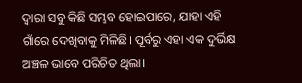ଦ୍ୱାରା ସବୁ କିଛି ସମ୍ଭବ ହୋଇପାରେ, ଯାହା ଏହି ଗାଁରେ ଦେଖିବାକୁ ମିଳିଛି। ପୂର୍ବରୁ ଏହା ଏକ ଦୁର୍ଭିକ୍ଷ ଅଞ୍ଚଳ ଭାବେ ପରିଚିତ ଥିଲା।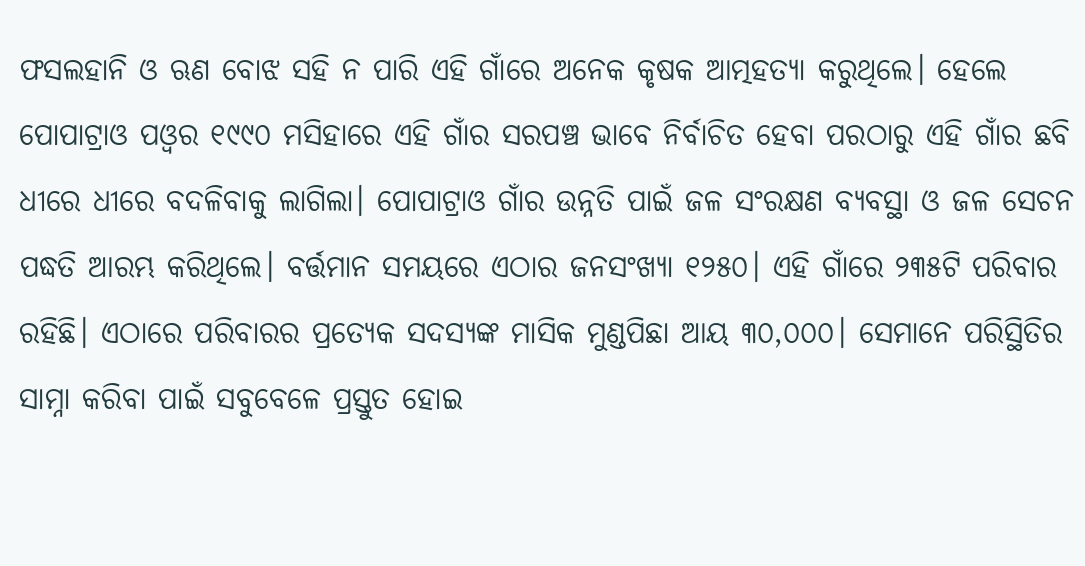ଫସଲହାନି ଓ ଋଣ ବୋଝ ସହି ନ ପାରି ଏହି ଗାଁରେ ଅନେକ କୃଷକ ଆତ୍ମହତ୍ୟା କରୁଥିଲେ। ହେଲେ ପୋପାଟ୍ରାଓ ପଓ୍ଵର ୧୯୯୦ ମସିହାରେ ଏହି ଗାଁର ସରପଞ୍ଚ ଭାବେ ନିର୍ବାଚିତ ହେବା ପରଠାରୁ ଏହି ଗାଁର ଛବି ଧୀରେ ଧୀରେ ବଦଳିବାକୁ ଲାଗିଲା। ପୋପାଟ୍ରାଓ ଗାଁର ଉନ୍ନତି ପାଇଁ ଜଳ ସଂରକ୍ଷଣ ବ୍ୟବସ୍ଥା ଓ ଜଳ ସେଚନ ପଦ୍ଧତି ଆରମ୍ଭ କରିଥିଲେ। ବର୍ତ୍ତମାନ ସମୟରେ ଏଠାର ଜନସଂଖ୍ୟା ୧୨୫୦। ଏହି ଗାଁରେ ୨୩୫ଟି ପରିବାର ରହିଛି। ଏଠାରେ ପରିବାରର ପ୍ରତ୍ୟେକ ସଦସ୍ୟଙ୍କ ମାସିକ ମୁଣ୍ଡପିଛା ଆୟ ୩୦,୦୦୦। ସେମାନେ ପରିସ୍ଥିତିର ସାମ୍ନା କରିବା ପାଇଁ ସବୁବେଳେ ପ୍ରସ୍ତୁତ ହୋଇ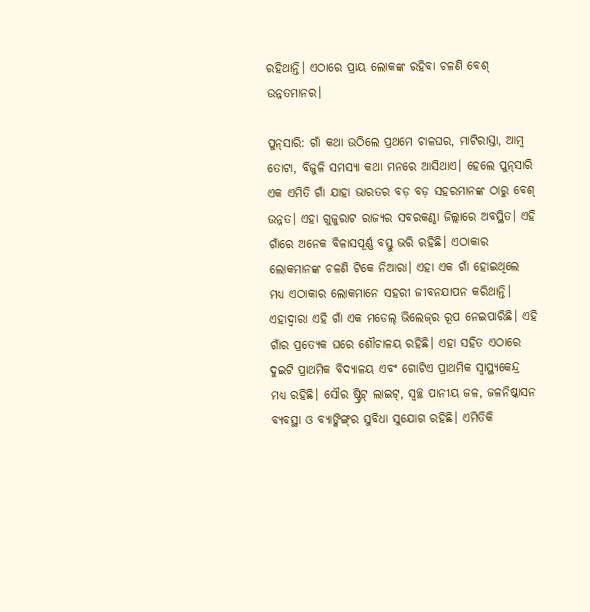ରହିଥାନ୍ତି। ଏଠାରେ ପ୍ରାୟ ଲୋକଙ୍କ ରହିବା ଚଳଣି ବେଶ୍‌ ଉନ୍ନତମାନର।

ପୁନ୍‌ସାରି: ଗାଁ କଥା ଉଠିଲେ ପ୍ରଥମେ ଚାଳଘର, ମାଟିରାସ୍ତା, ଆମ୍ବ ତୋଟା, ବିଜୁଳି ସମସ୍ୟା କଥା ମନରେ ଆସିଥାଏ। ହେଲେ ପୁନ୍‌ସାରି ଏକ ଏମିତି ଗାଁ ଯାହା ଭାରତର ବଡ଼ ବଡ଼ ସହରମାନଙ୍କ ଠାରୁ ବେଶ୍‌ ଉନ୍ନତ। ଏହା ଗୁଜୁରାଟ ରାଜ୍ୟର ସବରକଣ୍ଠା ଜିଲ୍ଲାରେ ଅବସ୍ଥିତ। ଏହି ଗାଁରେ ଅନେକ ବିଳାସପୂର୍ଣ୍ଣ ବସ୍ତୁ ଭରି ରହିଛି। ଏଠାକାର ଲୋକମାନଙ୍କ ଚଳଣି ଟିକେ ନିଆରା। ଏହା ଏକ ଗାଁ ହୋଇଥିଲେ ମଧ୍ୟ ଏଠାକାର ଲୋକମାନେ ସହରୀ ଜୀବନଯାପନ କରିଥାନ୍ତି। ଏହାଦ୍ୱାରା ଏହି ଗାଁ ଏକ ମଡେଲ୍‌ ଭିଲେଜ୍‌ର ରୂପ ନେଇପାରିଛି। ଏହି ଗାଁର ପ୍ରତ୍ୟେକ ଘରେ ଶୌଚାଳୟ ରହିଛି। ଏହା ସହିତ ଏଠାରେ ଦୁଇଟି ପ୍ରାଥମିକ ବିଦ୍ୟାଳୟ ଏବଂ ଗୋଟିଏ ପ୍ରାଥମିକ ସ୍ୱାସ୍ଥ୍ୟକେନ୍ଦ୍ର ମଧ୍ୟ ରହିଛି। ସୌର ଷ୍ଟ୍ରିଟ୍‌ ଲାଇଟ୍‌, ସ୍ୱଚ୍ଛ ପାନୀୟ ଜଳ, ଜଳନିଷ୍କାସନ ବ୍ୟବସ୍ଥା ଓ ବ୍ୟାଙ୍କିଙ୍ଗ୍‌ର ସୁବିଧା ସୁଯୋଗ ରହିଛି। ଏମିତିକି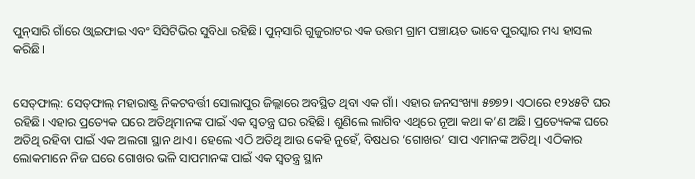ପୁନ୍‌ସାରି ଗାଁରେ ଓ୍ଵାଇଫାଇ ଏବଂ ସିସିଟିଭିର ସୁବିଧା ରହିଛି। ପୁନ୍‌ସାରି ଗୁଜୁରାଟର ଏକ ଉତ୍ତମ ଗ୍ରାମ ପଞ୍ଚାୟତ ଭାବେ ପୁରସ୍କାର ମଧ୍ୟ ହାସଲ କରିଛି।


ସେତ୍‌ଫାଲ୍‌: ସେତ୍‌ଫାଲ୍‌ ମହାରାଷ୍ଟ୍ର ନିକଟବର୍ତ୍ତୀ ସୋଲାପୁର ଜିଲ୍ଲାରେ ଅବସ୍ଥିତ ଥିବା ଏକ ଗାଁ। ଏହାର ଜନସଂଖ୍ୟା ୫୭୭୨। ଏଠାରେ ୧୨୪୫ଟି ଘର ରହିଛି। ଏହାର ପ୍ରତ୍ୟେକ ଘରେ ଅତିଥିମାନଙ୍କ ପାଇଁ ଏକ ସ୍ୱତନ୍ତ୍ର ଘର ରହିଛି। ଶୁଣିଲେ ଲାଗିବ ଏଥିରେ ନୂଆ କଥା କ’ଣ ଅଛି। ପ୍ରତ୍ୟେକଙ୍କ ଘରେ ଅତିଥି ରହିବା ପାଇଁ ଏକ ଅଲଗା ସ୍ଥାନ ଥାଏ। ହେଲେ ଏଠି ଅତିଥି ଆଉ କେହି ନୁହେଁ, ବିଷଧର ‘ଗୋଖର’ ସାପ ଏମାନଙ୍କ ଅତିଥି। ଏଠିକାର ଲୋକମାନେ ନିଜ ଘରେ ଗୋଖର ଭଳି ସାପମାନଙ୍କ ପାଇଁ ଏକ ସ୍ୱତନ୍ତ୍ର ସ୍ଥାନ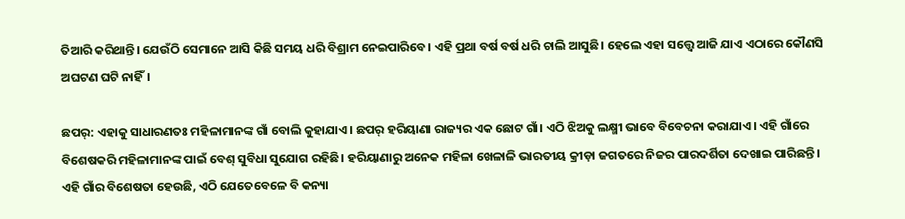ତିଆରି କରିଥାନ୍ତି। ଯେଉଁଠି ସେମାନେ ଆସି କିଛି ସମୟ ଧରି ବିଶ୍ରାମ ନେଇପାରିବେ। ଏହି ପ୍ରଥା ବର୍ଷ ବର୍ଷ ଧରି ଚାଲି ଆସୁଛି। ହେଲେ ଏହା ସତ୍ତ୍ୱେ ଆଜି ଯାଏ ଏଠାରେ କୌଣସି ଅଘଟଣ ଘଟି ନାହିଁ।

ଛପର୍‌: ଏହାକୁ ସାଧାରଣତଃ ମହିଳାମାନଙ୍କ ଗାଁ ବୋଲି କୁହାଯାଏ। ଛପର୍‌ ହରିୟାଣା ରାଜ୍ୟର ଏକ ଛୋଟ ଗାଁ। ଏଠି ଝିଅକୁ ଲକ୍ଷ୍ମୀ ଭାବେ ବିବେଚନା କରାଯାଏ। ଏହି ଗାଁରେ ବିଶେଷକରି ମହିଳାମାନଙ୍କ ପାଇଁ ବେଶ୍‌ ସୁବିଧା ସୁଯୋଗ ରହିଛି। ହରିୟାଣାରୁ ଅନେକ ମହିଳା ଖେଳାଳି ଭାରତୀୟ କ୍ରୀଡ଼ା ଜଗତରେ ନିଜର ପାରଦର୍ଶିତା ଦେଖାଇ ପାରିଛନ୍ତି। ଏହି ଗାଁର ବିଶେଷତା ହେଉଛି, ଏଠି ଯେତେବେଳେ ବି କନ୍ୟା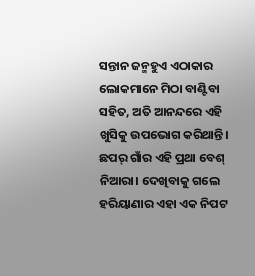ସନ୍ତାନ ଜନ୍ମହୁଏ ଏଠାକାର ଲୋକମାନେ ମିଠା ବାଣ୍ଟିବା ସହିତ, ଅତି ଆନନ୍ଦରେ ଏହି ଖୁସିକୁ ଉପଭୋଗ କରିଥାନ୍ତି। ଛପର୍‌ ଗାଁର ଏହି ପ୍ରଥା ବେଶ୍‌ ନିଆରା। ଦେଖିବାକୁ ଗଲେ ହରିୟାଣାର ଏହା ଏକ ନିପଟ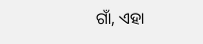ଗାଁ, ଏହା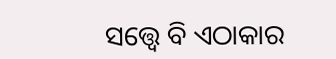ସତ୍ତ୍ୱେ ବି ଏଠାକାର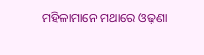ମହିଳାମାନେ ମଥାରେ ଓଢ଼ଣା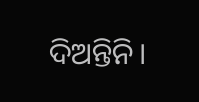ଦିଅନ୍ତିନି।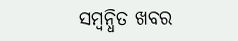ସମ୍ବନ୍ଧିତ ଖବର